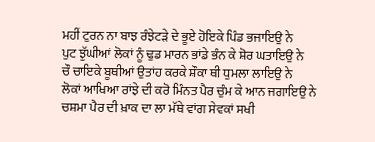ਮਹੀਂ ਟੁਰਨ ਨਾ ਬਾਝ ਰੰਝੇਟੜੇ ਦੇ ਭੂਏ ਹੋਇਕੇ ਪਿੰਡ ਭਜਾਇਉ ਨੇ
ਪੁਟ ਝੁੱਘੀਆਂ ਲੋਕਾਂ ਨੂੰ ਢੁਡ ਮਾਰਨ ਭਾਂਡੇ ਭੰਨ ਕੇ ਸ਼ੋਰ ਘਤਾਇਉ ਨੇ
ਚੌ ਚਾਇਕੇ ਬੂਥੀਆਂ ਉਤਾਂਹ ਕਰਕੇ ਸ਼ੌਕਾ ਥੀ ਧੁਮਲਾ ਲਾਇਉ ਨੇ
ਲੋਕਾਂ ਆਖਿਆ ਰਾਂਝੇ ਦੀ ਕਰੋ ਮਿੰਨਤ ਪੈਰ ਚੁੰਮ ਕੇ ਆਨ ਜਗਾਇਉ ਨੇ
ਚਸ਼ਮਾ ਪੈਰ ਦੀ ਖ਼ਾਕ ਦਾ ਲਾ ਮੱਥੇ ਵਾਂਗ ਸੇਵਕਾਂ ਸਖੀ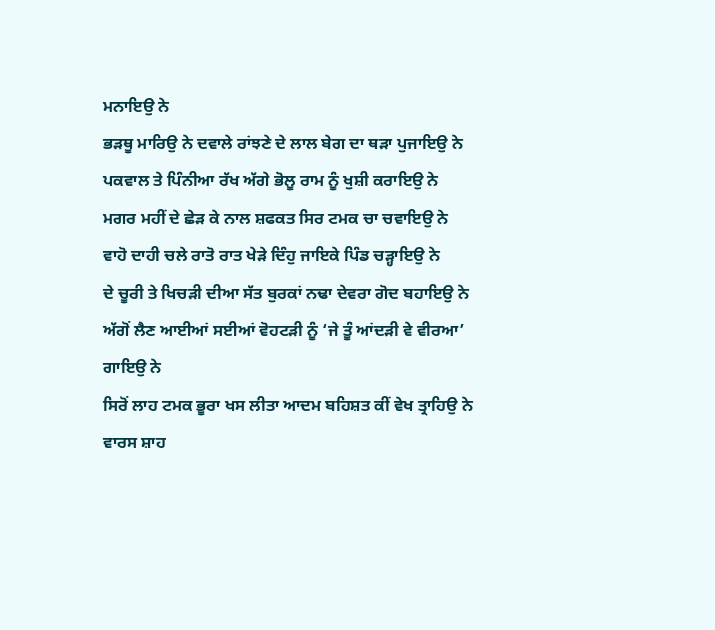ਮਨਾਇਉ ਨੇ
ਭੜਥੂ ਮਾਰਿਉ ਨੇ ਦਵਾਲੇ ਰਾਂਝਣੇ ਦੇ ਲਾਲ ਬੇਗ ਦਾ ਥੜਾ ਪੁਜਾਇਉ ਨੇ
ਪਕਵਾਲ ਤੇ ਪਿੰਨੀਆ ਰੱਖ ਅੱਗੇ ਭੋਲੂ ਰਾਮ ਨੂੰ ਖੁਸ਼ੀ ਕਰਾਇਉ ਨੇ
ਮਗਰ ਮਹੀਂ ਦੇ ਛੇੜ ਕੇ ਨਾਲ ਸ਼ਫਕਤ ਸਿਰ ਟਮਕ ਚਾ ਚਵਾਇਉ ਨੇ
ਵਾਹੋ ਦਾਹੀ ਚਲੇ ਰਾਤੋ ਰਾਤ ਖੇੜੇ ਦਿੰਹੁ ਜਾਇਕੇ ਪਿੰਡ ਚੜ੍ਹਾਇਉ ਨੇ
ਦੇ ਚੂਰੀ ਤੇ ਖਿਚੜੀ ਦੀਆ ਸੱਤ ਬੁਰਕਾਂ ਨਢਾ ਦੇਵਰਾ ਗੋਦ ਬਹਾਇਉ ਨੇ
ਅੱਗੋਂ ਲੈਣ ਆਈਆਂ ਸਈਆਂ ਵੋਹਟੜੀ ਨੂੰ ‘ਜੇ ਤੂੰ ਆਂਦੜੀ ਵੇ ਵੀਰਆ’ ਗਾਇਉ ਨੇ
ਸਿਰੋਂ ਲਾਹ ਟਮਕ ਭੂਰਾ ਖਸ ਲੀਤਾ ਆਦਮ ਬਹਿਸ਼ਤ ਕੀਂ ਵੇਖ ਤ੍ਰਾਹਿਉ ਨੇ
ਵਾਰਸ ਸ਼ਾਹ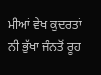ਮੀਆਂ ਵੇਖ ਕੁਦਰਤਾਂ ਨੀ ਭੁੱਖਾ ਜੰਨਤੋਂ ਰੂਹ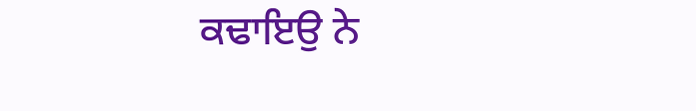ਕਢਾਇਉ ਨੇ